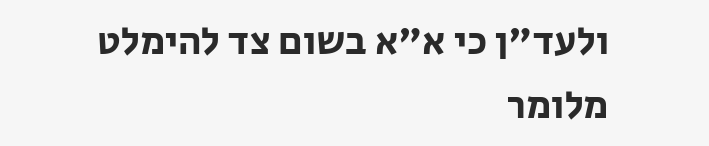ולעד"ן כי א"א בשום צד להימלט מלומר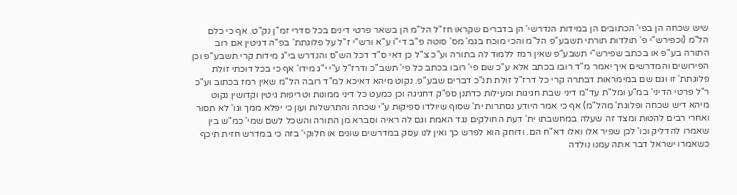שיש שכחה הן בפי' הכתובים הן במידות הנדרשי' הן בדברים שקראו חז"ל הל"מ הן בשאר פרטי דינים בכל סדרי זמ"ן נק"ט. אף כי כלם הל"מ (וכפירש"י פ' תולדות תורתי תשבע"פ הל"מ והכי מוכח בגמ' מס' סוטה פ"ב די"ו ע"א ורש"י ז"ל על פלוגתת' בפ"ה דגיטין אם רוב התורה בע"פ או בכתב שפירש"י תשבע"פ שאין רמז ללמוד לה בתורה וע"כ צ"ל כן דאי ס"ד דכל הש"ס והנדרש בי"ג מידות קרי תשבע"פ וכן הפירושים והמדרשים איך יאמר מ"ד רובו בכתב אלא ע"כ שם פי' רובו בכתב כל פי' תשב"כ ודרז"ל ע"י י"ג מידו' אף כי בכל דוכתי זולת פלוגתת' זו וגם שם במימראות דבתרה קרי כל דרז"ל זולת תנ"כ דברים שבע"פ. נקוט מיהא דאיכא למ"ד רובה הל"מ שאין רמז בכתוב וע"כ ר"ל פרטי הדיני' במ"ע ומל"ת עד"מ דיני שבת חגיגות ומעילות כדתנן ספ"ק דחגיגה וכן כמעט כל דיני ממונות וטריפות גיטין וקדושין נקוט מיהא דיש שכחה ופלוגת' מהל"מ) אף כי אמר היודע נסתרות ית' שסוף שיולדו ספיקות ע"י שכחה והתרשלות ועון כי יפלא ממך וגו' לא תסור ואחרי רבים להטות ומצד זה שעלה במחשבתו ית' דעת החולקים נגד האמת וגם לה ראיה וסברא מן התורה והשכל לשם שמי' כמ"ש בין שאמרו להדליק וכו' לכן שפיר אלו ואלו דא"ח הם. ודוחק הוא לפרש כך ואין לנו עסק במדרשים שונים או חלוקי' בזה כי במדרש חזית תיכף כשאמרו ישראל דבר אתה עמנו נולדה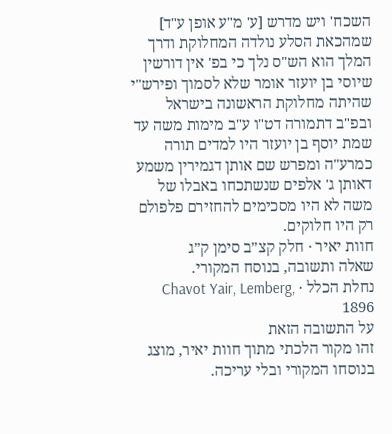השכח' ויש מדרש [ע' מ"ע אופן ע"ד] שמהכאת הסלע נולדה המחלוקת ודרך המלך הוא הש"ס נלך כי בפ' אין דורשין שיוסי בן יועזר אומר שלא לסמוך ופירש"י שהיתה מחלוקת הראשונה בישראל ובפ"ב דתמורה דט"ו ע"ב מימות משה עד שמת יוסף בן יועזר היו למדים תורה כמרע"ה ומפרש שם אותן דגמירין משמע דאותן ג' אלפים שנשתכחו באבלו של משה לא היו מסכימים להחזירם פלפולם רק היו חלוקים.
חוות יאיר · חלק קצ״ב סימן ק״ג
שאלה ותשובה, בנוסח המקורי.
נחלת הכלל · Chavot Yair, Lemberg, 1896
על התשובה הזאת
זהו מקור הלכתי מתוך חוות יאיר, מוצג בנוסחו המקורי ובלי עריכה.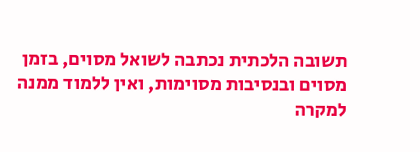תשובה הלכתית נכתבה לשואל מסוים, בזמן מסוים ובנסיבות מסוימות, ואין ללמוד ממנה למקרה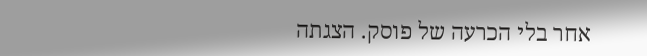אחר בלי הכרעה של פוסק. הצגתה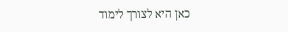כאן היא לצורך לימוד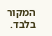המקור בלבד.